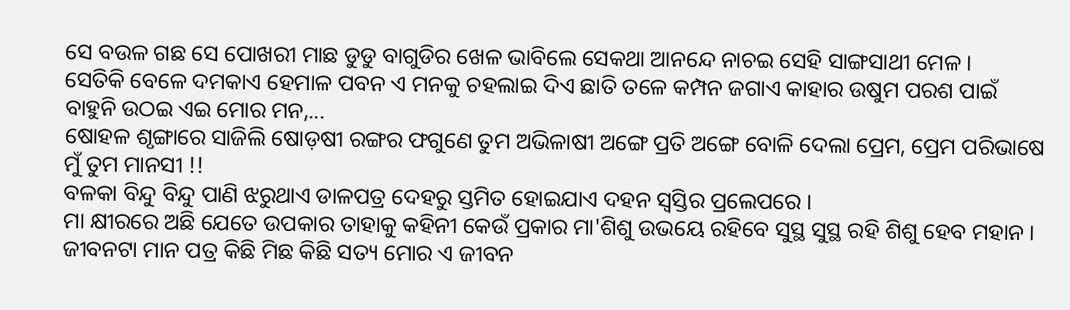ସେ ବଉଳ ଗଛ ସେ ପୋଖରୀ ମାଛ ଡୁଡୁ ବାଗୁଡିର ଖେଳ ଭାବିଲେ ସେକଥା ଆନନ୍ଦେ ନାଚଇ ସେହି ସାଙ୍ଗସାଥୀ ମେଳ ।
ସେତିକି ବେଳେ ଦମକାଏ ହେମାଳ ପବନ ଏ ମନକୁ ଚହଲାଇ ଦିଏ ଛାତି ତଳେ କମ୍ପନ ଜଗାଏ କାହାର ଉଷୁମ ପରଶ ପାଇଁ ବାହୁନି ଉଠଇ ଏଇ ମୋର ମନ,...
ଷୋହଳ ଶୃଙ୍ଗାରେ ସାଜିଲି ଷୋଡ଼ଷୀ ରଙ୍ଗର ଫଗୁଣେ ତୁମ ଅଭିଳାଷୀ ଅଙ୍ଗେ ପ୍ରତି ଅଙ୍ଗେ ବୋଳି ଦେଲା ପ୍ରେମ, ପ୍ରେମ ପରିଭାଷେ ମୁଁ ତୁମ ମାନସୀ !!
ବଳକା ବିନ୍ଦୁ ବିନ୍ଦୁ ପାଣି ଝରୁଥାଏ ଡାଳପତ୍ର ଦେହରୁ ସ୍ତମିତ ହୋଇଯାଏ ଦହନ ସ୍ୱସ୍ତିର ପ୍ରଲେପରେ ।
ମା କ୍ଷୀରରେ ଅଛି ଯେତେ ଉପକାର ତାହାକୁ କହିନୀ କେଉଁ ପ୍ରକାର ମା'ଶିଶୁ ଉଭୟେ ରହିବେ ସୁସ୍ଥ ସୁସ୍ଥ ରହି ଶିଶୁ ହେବ ମହାନ ।
ଜୀବନଟା ମାନ ପତ୍ର କିଛି ମିଛ କିଛି ସତ୍ୟ ମୋର ଏ ଜୀବନ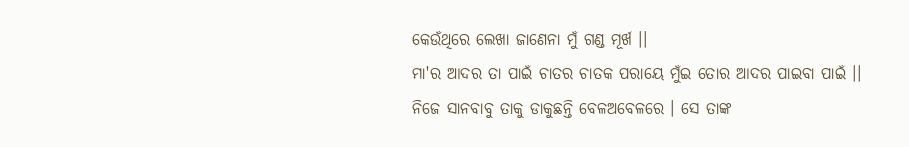କେଉଁଥିରେ ଲେଖା ଜାଣେନା ମୁଁ ଗଣ୍ଡ ମୂର୍ଖ ।।
ମା'ର ଆଦର ତା ପାଇଁ ଚାତର ଚାତକ ପରାୟେ ମୁଁଇ ତୋର ଆଦର ପାଇବା ପାଇଁ ।।
ନିଜେ ସାନବାବୁ ତାକୁ ଡାକୁଛନ୍ତି ବେଳଅବେଳରେ । ସେ ତାଙ୍କ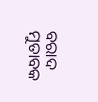ବରାଦ ମୁତାବକ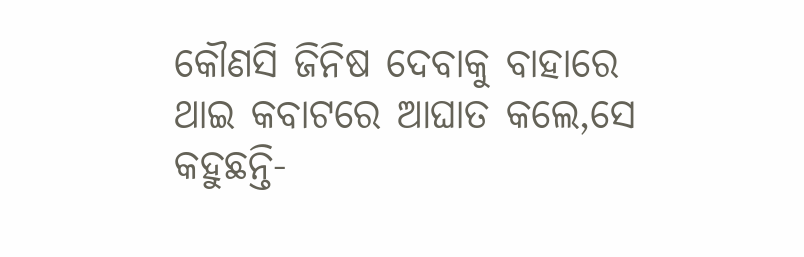କୌଣସି ଜିନିଷ ଦେବାକୁ ବାହାରେ ଥାଇ କବାଟରେ ଆଘାତ କଲେ,ସେ କହୁଛନ୍ତି-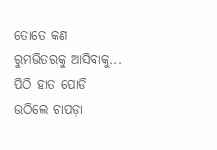ତୋତେ କଣ ରୁମଭିତରକୁ ଆସିବାକୁ...
ପିଠି ହାତ ପୋଡି ଉଠିଲେ ଚାପଡ଼ା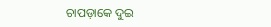ଚାପଡ଼ାକେ ଦୁଇ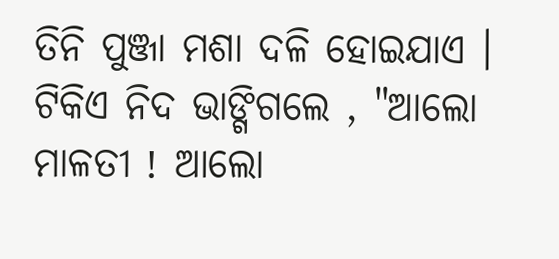ତିନି ପୁଞ୍ଜା ମଶା ଦଳି ହୋଇଯାଏ । ଟିକିଏ ନିଦ ଭାଙ୍ଗିଗଲେ , "ଆଲୋ ମାଳତୀ ! ଆଲୋ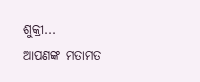ଶୁକ୍ରୀ...
ଆପଣଙ୍କ ମତାମତ